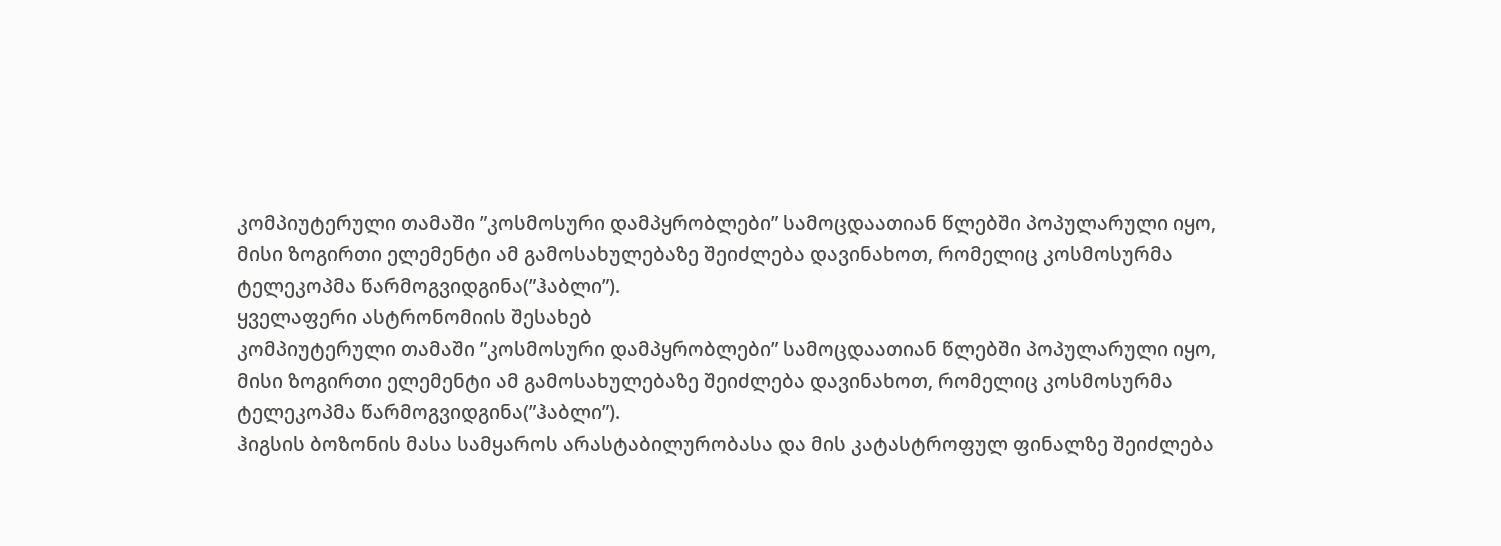კომპიუტერული თამაში ”კოსმოსური დამპყრობლები” სამოცდაათიან წლებში პოპულარული იყო, მისი ზოგირთი ელემენტი ამ გამოსახულებაზე შეიძლება დავინახოთ, რომელიც კოსმოსურმა ტელეკოპმა წარმოგვიდგინა(”ჰაბლი”).
ყველაფერი ასტრონომიის შესახებ
კომპიუტერული თამაში ”კოსმოსური დამპყრობლები” სამოცდაათიან წლებში პოპულარული იყო, მისი ზოგირთი ელემენტი ამ გამოსახულებაზე შეიძლება დავინახოთ, რომელიც კოსმოსურმა ტელეკოპმა წარმოგვიდგინა(”ჰაბლი”).
ჰიგსის ბოზონის მასა სამყაროს არასტაბილურობასა და მის კატასტროფულ ფინალზე შეიძლება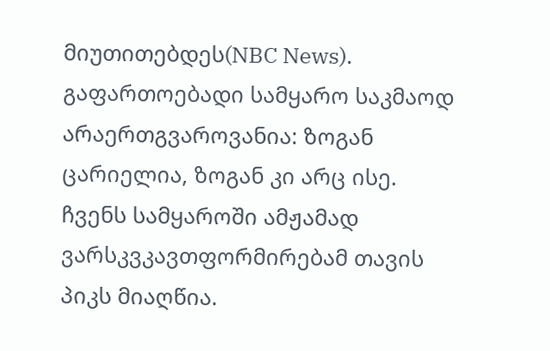მიუთითებდეს(NBC News).
გაფართოებადი სამყარო საკმაოდ არაერთგვაროვანია: ზოგან ცარიელია, ზოგან კი არც ისე.
ჩვენს სამყაროში ამჟამად ვარსკვკავთფორმირებამ თავის პიკს მიაღწია.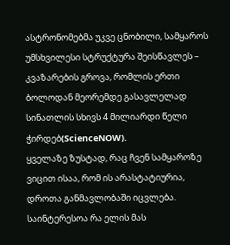ასტრონომებმა უკვე ცნობილი, სამყაროს უმსხვილესი სტრუქტურა შეისწავლეს – კვაზარების გროვა, რომლის ერთი ბოლოდან მეორემდე გასავლელად სინათლის სხივს 4 მილიარდი წელი ჭირდებ(ScienceNOW).
ყველაზე ზუსტად, რაც ჩვენ სამყაროზე ვიცით ისაა, რომ ის არასტატიურია, დროთა განმავლობაში იცვლება. საინტერესოა რა ელის მას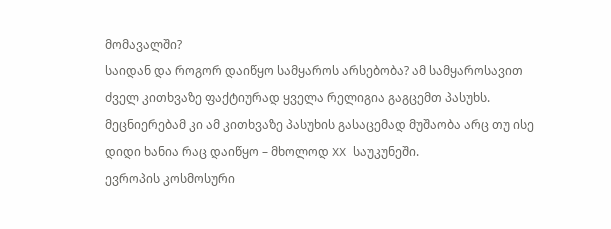მომავალში?
საიდან და როგორ დაიწყო სამყაროს არსებობა? ამ სამყაროსავით ძველ კითხვაზე ფაქტიურად ყველა რელიგია გაგცემთ პასუხს. მეცნიერებამ კი ამ კითხვაზე პასუხის გასაცემად მუშაობა არც თუ ისე დიდი ხანია რაც დაიწყო – მხოლოდ XX საუკუნეში.
ევროპის კოსმოსური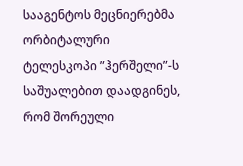სააგენტოს მეცნიერებმა ორბიტალური ტელესკოპი ”ჰერშელი”-ს საშუალებით დაადგინეს, რომ შორეული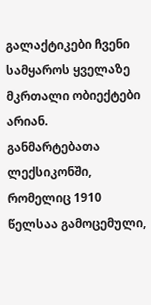გალაქტიკები ჩვენი სამყაროს ყველაზე მკრთალი ობიექტები არიან.
განმარტებათა ლექსიკონში, რომელიც 1910 წელსაა გამოცემული,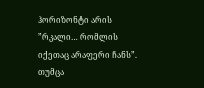ჰორიზონტი არის ”რკალი… რომლის იქეთაც არაფერი ჩანს”. თუმცა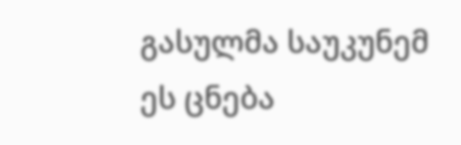გასულმა საუკუნემ ეს ცნება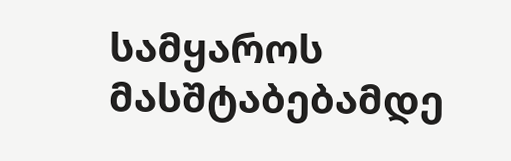სამყაროს მასშტაბებამდე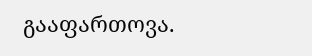გააფართოვა.